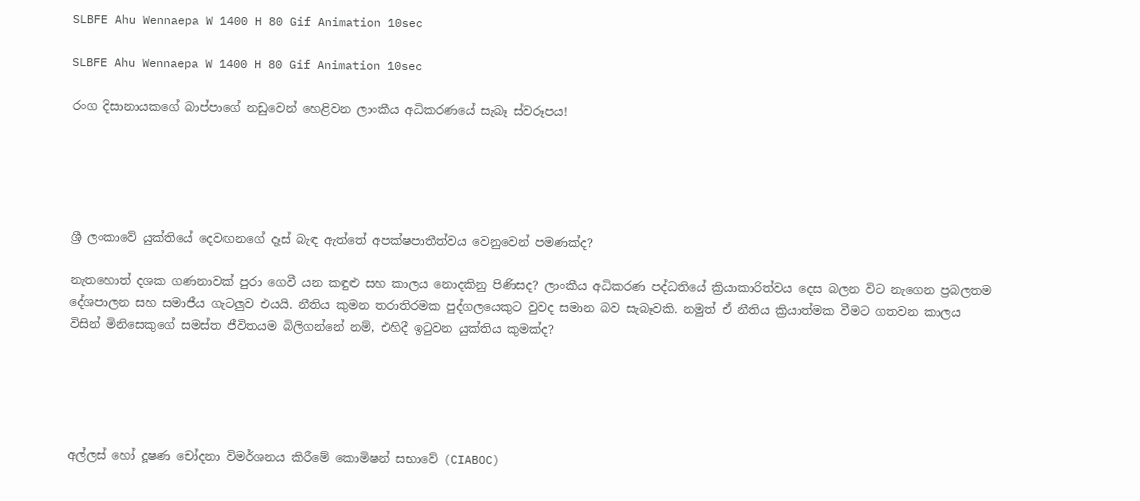SLBFE Ahu Wennaepa W 1400 H 80 Gif Animation 10sec

SLBFE Ahu Wennaepa W 1400 H 80 Gif Animation 10sec

රංග දිසානායකගේ බාප්පාගේ නඩුවෙන් හෙළිවන ලාංකීය අධිකරණයේ සැබෑ ස්වරූපය!





ශ්‍රී ලංකාවේ යුක්තියේ දෙවඟනගේ දෑස් බැඳ ඇත්තේ අපක්ෂපාතීත්වය වෙනුවෙන් පමණක්ද?

නැතහොත් දශක ගණනාවක් පුරා ගෙවී යන කඳුළු සහ කාලය නොදකිනු පිණිසද? ලාංකීය අධිකරණ පද්ධතියේ ක්‍රියාකාරිත්වය දෙස බලන විට නැගෙන ප්‍රබලතම දේශපාලන සහ සමාජීය ගැටලුව එයයි. නීතිය කුමන තරාතිරමක පුද්ගලයෙකුට වුවද සමාන බව සැබෑවකි. නමුත් ඒ නීතිය ක්‍රියාත්මක වීමට ගතවන කාලය විසින් මිනිසෙකුගේ සමස්ත ජීවිතයම බිලිගන්නේ නම්, එහිදී ඉටුවන යුක්තිය කුමක්ද?





අල්ලස් හෝ දූෂණ චෝදනා විමර්ශනය කිරීමේ කොමිෂන් සභාවේ (CIABOC)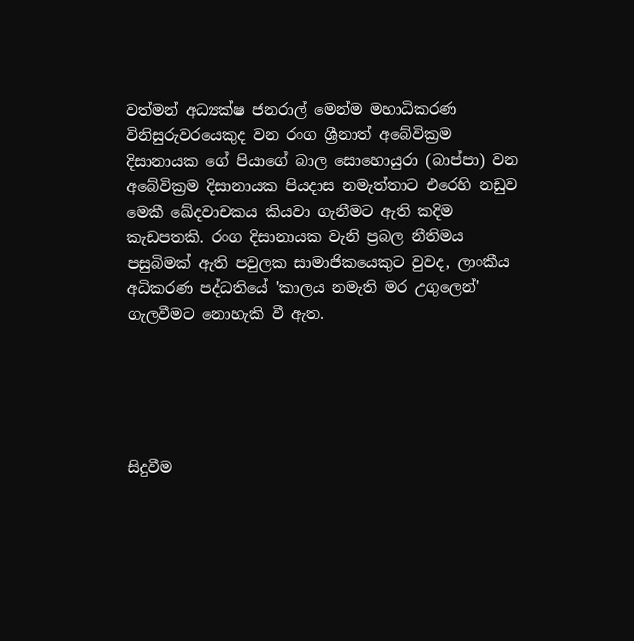වත්මන් අධ්‍යක්ෂ ජනරාල් මෙන්ම මහාධිකරණ විනිසුරුවරයෙකුද වන රංග ශ්‍රීනාත් අබේවික්‍රම දිසානායක ගේ පියාගේ බාල සොහොයුරා (බාප්පා) වන අබේවික්‍රම දිසානායක පියදාස නමැත්තාට එරෙහි නඩුව මෙකී ඛේදවාචකය කියවා ගැනීමට ඇති කදිම කැඩපතකි. රංග දිසානායක වැනි ප්‍රබල නීතිමය පසුබිමක් ඇති පවුලක සාමාජිකයෙකුට වුවද, ලාංකීය අධිකරණ පද්ධතියේ 'කාලය නමැති මර උගුලෙන්' ගැලවීමට නොහැකි වී ඇත.





සිදුවීම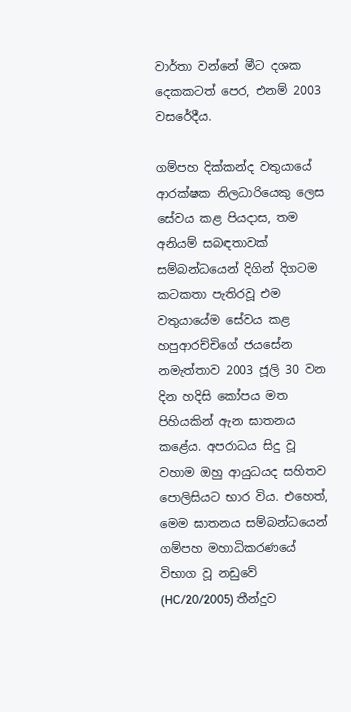වාර්තා වන්නේ මීට දශක දෙකකටත් පෙර, එනම් 2003 වසරේදීය.

ගම්පහ දික්කන්ද වතුයායේ ආරක්ෂක නිලධාරියෙකු ලෙස සේවය කළ පියදාස, තම අනියම් සබඳතාවක් සම්බන්ධයෙන් දිගින් දිගටම කටකතා පැතිරවූ එම වතුයායේම සේවය කළ හපුආරච්චිගේ ජයසේන නමැත්තාව 2003 ජූලි 30 වන දින හදිසි කෝපය මත පිහියකින් ඇන ඝාතනය කළේය. අපරාධය සිදු වූ වහාම ඔහු ආයුධයද සහිතව පොලිසියට භාර විය. එහෙත්, මෙම ඝාතනය සම්බන්ධයෙන් ගම්පහ මහාධිකරණයේ විභාග වූ නඩුවේ (HC/20/2005) තීන්දුව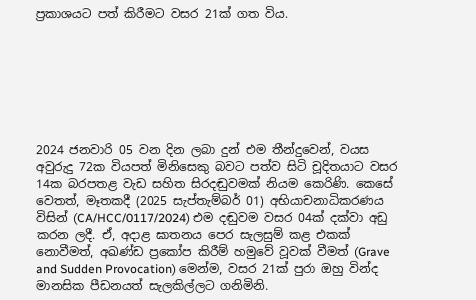ප්‍රකාශයට පත් කිරීමට වසර 21ක් ගත විය.







2024 ජනවාරි 05 වන දින ලබා දුන් එම තීන්දුවෙන්, වයස අවුරුදු 72ක වියපත් මිනිසෙකු බවට පත්ව සිටි චූදිතයාට වසර 14ක බරපතළ වැඩ සහිත සිරදඬුවමක් නියම කෙරිණි. කෙසේ වෙතත්, මෑතකදී (2025 සැප්තැම්බර් 01) අභියාචනාධිකරණය විසින් (CA/HCC/0117/2024) එම දඬුවම වසර 04ක් දක්වා අඩු කරන ලදී. ඒ, අදාළ ඝාතනය පෙර සැලසුම් කළ එකක් නොවීමත්, අඛණ්ඩ ප්‍රකෝප කිරීම් හමුවේ වූවක් වීමත් (Grave and Sudden Provocation) මෙන්ම, වසර 21ක් පුරා ඔහු වින්ද මානසික පීඩනයත් සැලකිල්ලට ගනිමිනි.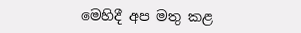මෙහිදී අප මතු කළ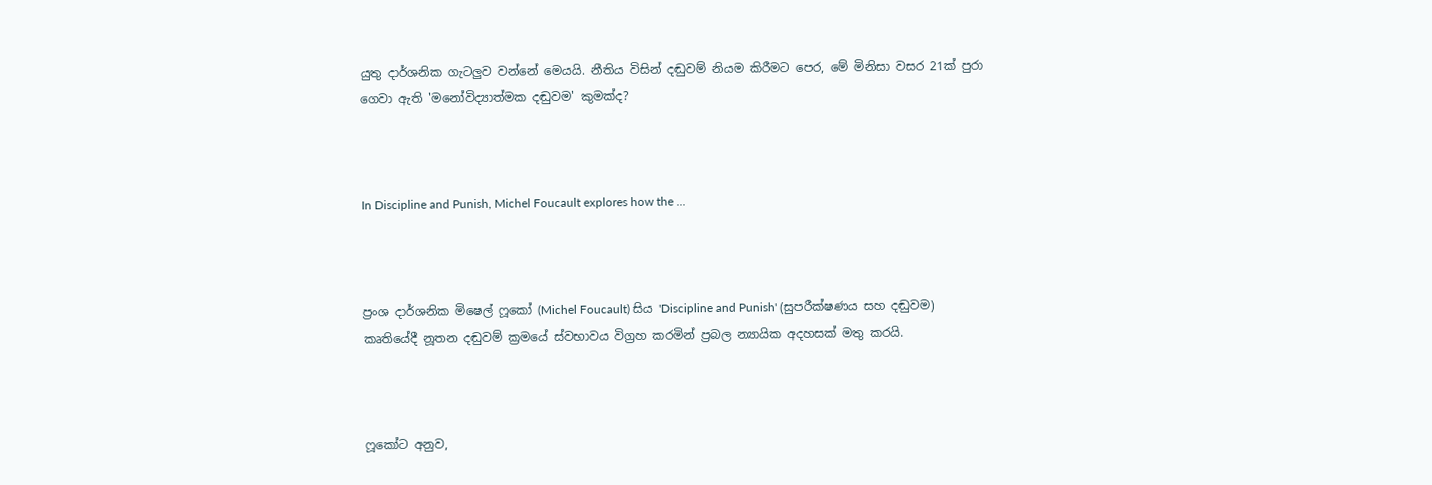යුතු දාර්ශනික ගැටලුව වන්නේ මෙයයි. නීතිය විසින් දඬුවම් නියම කිරීමට පෙර, මේ මිනිසා වසර 21ක් පුරා ගෙවා ඇති 'මනෝවිද්‍යාත්මක දඬුවම' කුමක්ද?



In Discipline and Punish, Michel Foucault explores how the ...



ප්‍රංශ දාර්ශනික මිෂෙල් ෆූකෝ (Michel Foucault) සිය 'Discipline and Punish' (සුපරීක්ෂණය සහ දඬුවම) කෘතියේදී නූතන දඬුවම් ක්‍රමයේ ස්වභාවය විග්‍රහ කරමින් ප්‍රබල න්‍යායික අදහසක් මතු කරයි.



ෆූකෝට අනුව,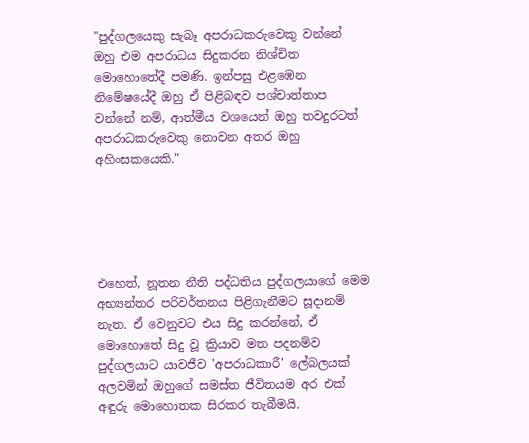"පුද්ගලයෙකු සැබෑ අපරාධකරුවෙකු වන්නේ ඔහු එම අපරාධය සිදුකරන නිශ්චිත මොහොතේදී පමණි. ඉන්පසු එළඹෙන නිමේෂයේදී ඔහු ඒ පිළිබඳව පශ්චාත්තාප වන්නේ නම්, ආත්මීය වශයෙන් ඔහු තවදුරටත් අපරාධකරුවෙකු නොවන අතර ඔහු අහිංසකයෙකි."





එහෙත්, නූතන නීති පද්ධතිය පුද්ගලයාගේ මෙම අභ්‍යන්තර පරිවර්තනය පිළිගැනීමට සූදානම් නැත. ඒ වෙනුවට එය සිදු කරන්නේ, ඒ මොහොතේ සිදු වූ ක්‍රියාව මත පදනම්ව පුද්ගලයාට යාවජීව 'අපරාධකාරී' ලේබලයක් අලවමින් ඔහුගේ සමස්ත ජීවිතයම අර එක් අඳුරු මොහොතක සිරකර තැබීමයි.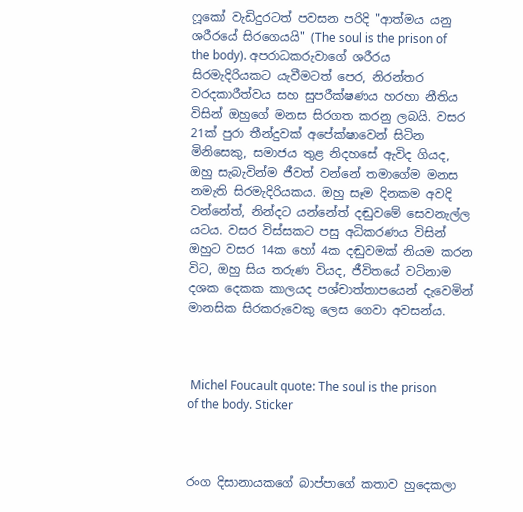ෆූකෝ වැඩිදුරටත් පවසන පරිදි "ආත්මය යනු ශරීරයේ සිරගෙයයි" (The soul is the prison of the body). අපරාධකරුවාගේ ශරීරය සිරමැදිරියකට යැවීමටත් පෙර, නිරන්තර වරදකාරීත්වය සහ සුපරීක්ෂණය හරහා නීතිය විසින් ඔහුගේ මනස සිරගත කරනු ලබයි. වසර 21ක් පුරා තීන්දුවක් අපේක්ෂාවෙන් සිටින මිනිසෙකු, සමාජය තුළ නිදහසේ ඇවිද ගියද, ඔහු සැබැවින්ම ජීවත් වන්නේ තමාගේම මනස නමැති සිරමැදිරියකය. ඔහු සෑම දිනකම අවදි වන්නේත්, නින්දට යන්නේත් දඬුවමේ සෙවනැල්ල යටය. වසර විස්සකට පසු අධිකරණය විසින් ඔහුට වසර 14ක හෝ 4ක දඬුවමක් නියම කරන විට, ඔහු සිය තරුණ වියද, ජීවිතයේ වටිනාම දශක දෙකක කාලයද පශ්චාත්තාපයෙන් දැවෙමින් මානසික සිරකරුවෙකු ලෙස ගෙවා අවසන්ය.



 Michel Foucault quote: The soul is the prison of the body. Sticker



රංග දිසානායකගේ බාප්පාගේ කතාව හුදෙකලා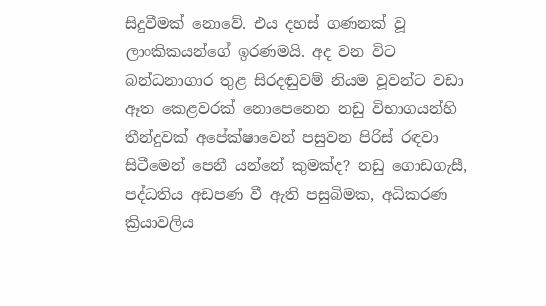සිදුවීමක් නොවේ. එය දහස් ගණනක් වූ ලාංකිකයන්ගේ ඉරණමයි. අද වන විට බන්ධනාගාර තුළ සිරදඬුවම් නියම වූවන්ට වඩා ඈත කෙළවරක් නොපෙනෙන නඩු විභාගයන්හි තීන්දුවක් අපේක්ෂාවෙන් පසුවන පිරිස් රඳවා සිටීමෙන් පෙනී යන්නේ කුමක්ද? නඩු ගොඩගැසී, පද්ධතිය අඩපණ වී ඇති පසුබිමක, අධිකරණ ක්‍රියාවලිය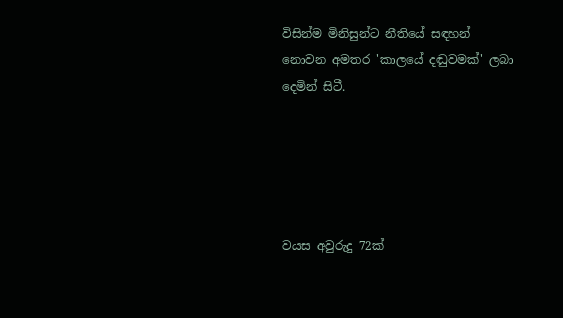විසින්ම මිනිසුන්ට නීතියේ සඳහන් නොවන අමතර 'කාලයේ දඬුවමක්' ලබා දෙමින් සිටී.





වයස අවුරුදු 72ක්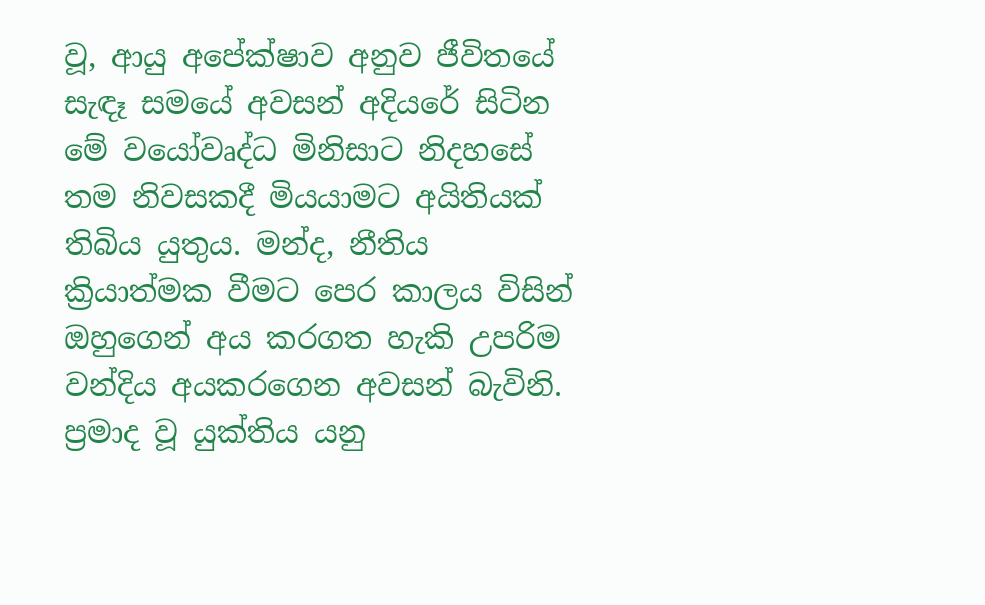වූ, ආයු අපේක්ෂාව අනුව ජීවිතයේ සැඳෑ සමයේ අවසන් අදියරේ සිටින මේ වයෝවෘද්ධ මිනිසාට නිදහසේ තම නිවසකදී මියයාමට අයිතියක් තිබිය යුතුය. මන්ද, නීතිය ක්‍රියාත්මක වීමට පෙර කාලය විසින් ඔහුගෙන් අය කරගත හැකි උපරිම වන්දිය අයකරගෙන අවසන් බැවිනි. ප්‍රමාද වූ යුක්තිය යනු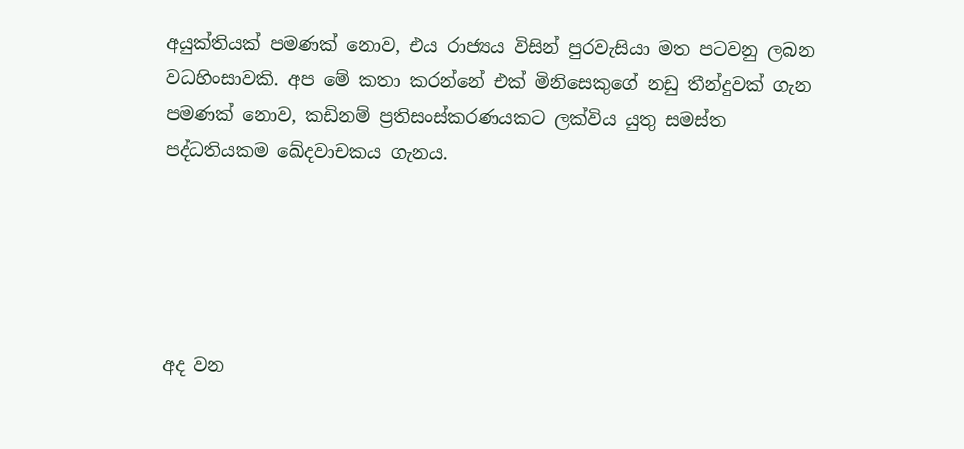අයුක්තියක් පමණක් නොව, එය රාජ්‍යය විසින් පුරවැසියා මත පටවනු ලබන වධහිංසාවකි. අප මේ කතා කරන්නේ එක් මිනිසෙකුගේ නඩු තීන්දුවක් ගැන පමණක් නොව, කඩිනම් ප්‍රතිසංස්කරණයකට ලක්විය යුතු සමස්ත පද්ධතියකම ඛේදවාචකය ගැනය.





අද වන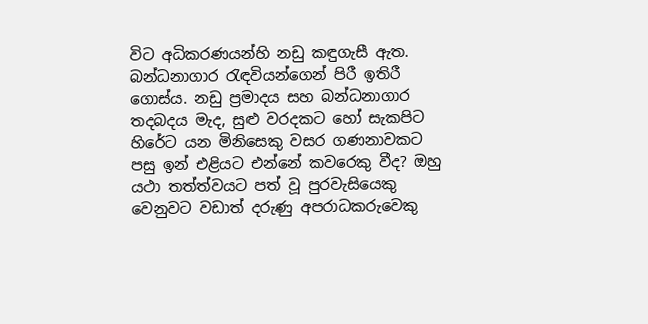විට අධිකරණයන්හි නඩු කඳුගැසී ඇත. බන්ධනාගාර රැඳවියන්ගෙන් පිරී ඉතිරී ගොස්ය. නඩු ප්‍රමාදය සහ බන්ධනාගාර තදබදය මැද, සුළු වරදකට හෝ සැකපිට හිරේට යන මිනිසෙකු වසර ගණනාවකට පසු ඉන් එළියට එන්නේ කවරෙකු වීද? ඔහු යථා තත්ත්වයට පත් වූ පුරවැසියෙකු වෙනුවට වඩාත් දරුණු අපරාධකරුවෙකු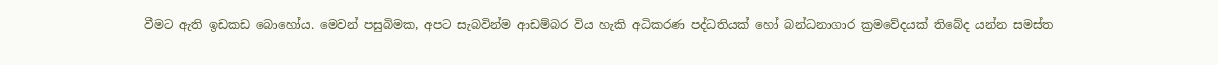වීමට ඇති ඉඩකඩ බොහෝය. මෙවන් පසුබිමක, අපට සැබවින්ම ආඩම්බර විය හැකි අධිකරණ පද්ධතියක් හෝ බන්ධනාගාර ක්‍රමවේදයක් තිබේද යන්න සමස්ත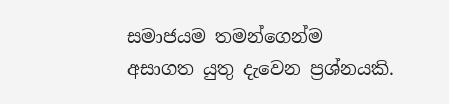සමාජයම තමන්ගෙන්ම අසාගත යුතු දැවෙන ප්‍රශ්නයකි.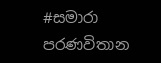#සමාරා පරණවිතාන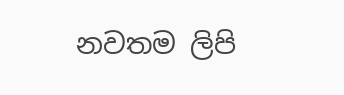නවතම ලිපි